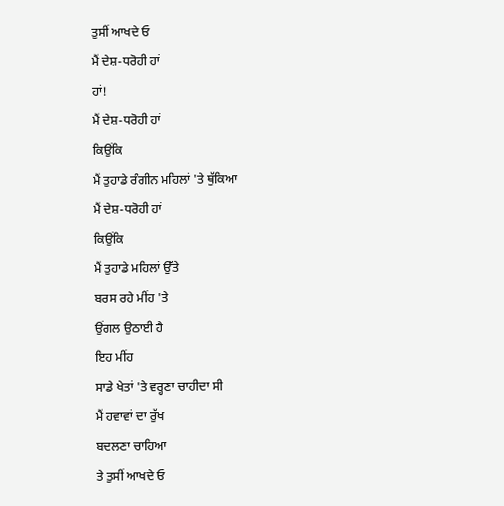ਤੁਸੀਂ ਆਖਦੇ ਓ
ਮੈਂ ਦੇਸ਼-ਧਰੋਹੀ ਹਾਂ
ਹਾਂ!
ਮੈਂ ਦੇਸ਼-ਧਰੋਹੀ ਹਾਂ
ਕਿਉਂਕਿ
ਮੈਂ ਤੁਹਾਡੇ ਰੰਗੀਨ ਮਹਿਲਾਂ 'ਤੇ ਥੁੱਕਿਆ
ਮੈਂ ਦੇਸ਼-ਧਰੋਹੀ ਹਾਂ
ਕਿਉਂਕਿ
ਮੈਂ ਤੁਹਾਡੇ ਮਹਿਲਾਂ ਉੱਤੇ
ਬਰਸ ਰਹੇ ਮੀਂਹ 'ਤੇ
ਉਂਗਲ ਉਠਾਈ ਹੈ
ਇਹ ਮੀਂਹ
ਸਾਡੇ ਖੇਤਾਂ 'ਤੇ ਵਰ੍ਹਣਾ ਚਾਹੀਦਾ ਸੀ
ਮੈਂ ਹਵਾਵਾਂ ਦਾ ਰੁੱਖ
ਬਦਲਣਾ ਚਾਹਿਆ
ਤੇ ਤੁਸੀਂ ਆਖਦੇ ਓ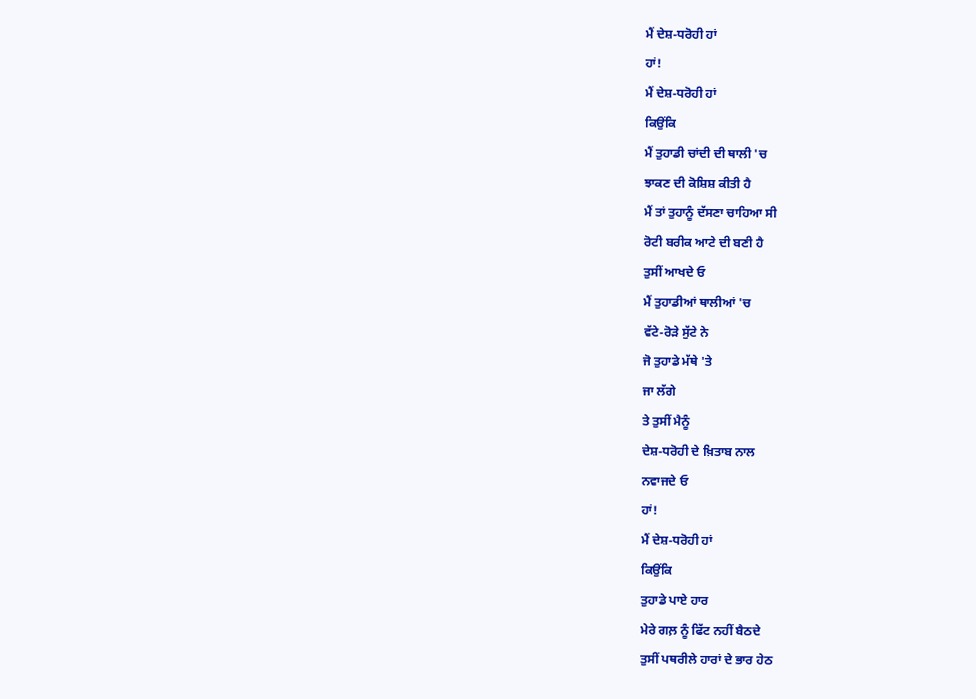ਮੈਂ ਦੇਸ਼-ਧਰੋਹੀ ਹਾਂ
ਹਾਂ!
ਮੈਂ ਦੇਸ਼-ਧਰੋਹੀ ਹਾਂ
ਕਿਉਂਕਿ
ਮੈਂ ਤੁਹਾਡੀ ਚਾਂਦੀ ਦੀ ਥਾਲੀ 'ਚ
ਝਾਕਣ ਦੀ ਕੋਸ਼ਿਸ਼ ਕੀਤੀ ਹੈ
ਮੈਂ ਤਾਂ ਤੁਹਾਨੂੰ ਦੱਸਣਾ ਚਾਹਿਆ ਸੀ
ਰੋਟੀ ਬਰੀਕ ਆਟੇ ਦੀ ਬਣੀ ਹੈ
ਤੁਸੀਂ ਆਖਦੇ ਓ
ਮੈਂ ਤੁਹਾਡੀਆਂ ਥਾਲੀਆਂ 'ਚ
ਵੱਟੇ-ਰੋੜੇ ਸੁੱਟੇ ਨੇ
ਜੋ ਤੁਹਾਡੇ ਮੱਥੇ 'ਤੇ
ਜਾ ਲੱਗੇ
ਤੇ ਤੁਸੀਂ ਮੈਨੂੰ
ਦੇਸ਼-ਧਰੋਹੀ ਦੇ ਖ਼ਿਤਾਬ ਨਾਲ
ਨਵਾਜਦੇ ਓ
ਹਾਂ!
ਮੈਂ ਦੇਸ਼-ਧਰੋਹੀ ਹਾਂ
ਕਿਉਂਕਿ
ਤੁਹਾਡੇ ਪਾਏ ਹਾਰ
ਮੇਰੇ ਗਲ਼ ਨੂੰ ਫਿੱਟ ਨਹੀਂ ਬੈਠਦੇ
ਤੁਸੀਂ ਪਥਰੀਲੇ ਹਾਰਾਂ ਦੇ ਭਾਰ ਹੇਠ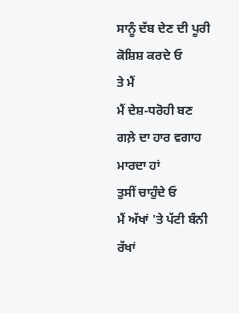ਸਾਨੂੰ ਦੱਬ ਦੇਣ ਦੀ ਪੂਰੀ ਕੋਸ਼ਿਸ਼ ਕਰਦੇ ਓ
ਤੇ ਮੈਂ
ਮੈਂ ਦੇਸ਼-ਧਰੋਹੀ ਬਣ
ਗਲ਼ੇ ਦਾ ਹਾਰ ਵਗਾਹ ਮਾਰਦਾ ਹਾਂ
ਤੁਸੀਂ ਚਾਹੁੰਦੇ ਓ
ਮੈਂ ਅੱਖਾਂ 'ਤੇ ਪੱਟੀ ਬੰਨੀ ਰੱਖਾਂ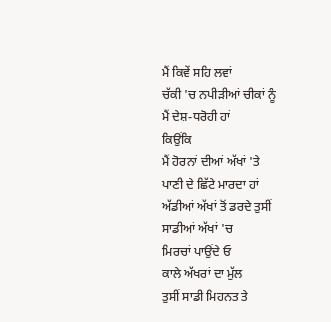ਮੈਂ ਕਿਵੇਂ ਸਹਿ ਲਵਾਂ
ਚੱਕੀ 'ਚ ਨਪੀੜੀਆਂ ਚੀਕਾਂ ਨੂੰ
ਮੈਂ ਦੇਸ਼-ਧਰੋਹੀ ਹਾਂ
ਕਿਉਂਕਿ
ਮੈਂ ਹੋਰਨਾਂ ਦੀਆਂ ਅੱਖਾਂ 'ਤੇ
ਪਾਣੀ ਦੇ ਛਿੱਟੇ ਮਾਰਦਾ ਹਾਂ
ਅੱਡੀਆਂ ਅੱਖਾਂ ਤੋਂ ਡਰਦੇ ਤੁਸੀਂ
ਸਾਡੀਆਂ ਅੱਖਾਂ 'ਚ
ਮਿਰਚਾਂ ਪਾਉਂਦੇ ਓ
ਕਾਲੇ ਅੱਖਰਾਂ ਦਾ ਮੁੱਲ
ਤੁਸੀਂ ਸਾਡੀ ਮਿਹਨਤ ਤੇ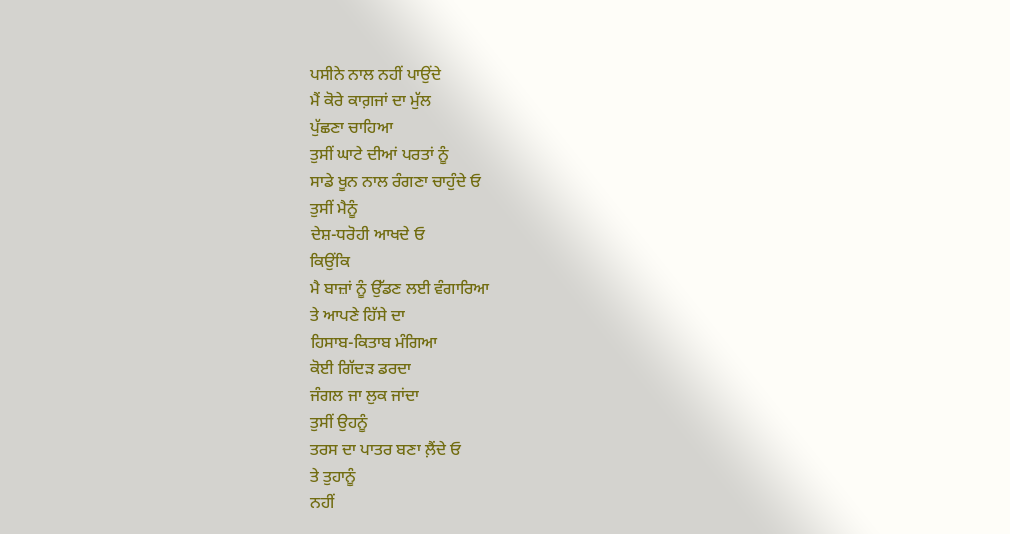ਪਸੀਨੇ ਨਾਲ ਨਹੀਂ ਪਾਉਂਦੇ
ਮੈਂ ਕੋਰੇ ਕਾਗ਼ਜਾਂ ਦਾ ਮੁੱਲ
ਪੁੱਛਣਾ ਚਾਹਿਆ
ਤੁਸੀਂ ਘਾਟੇ ਦੀਆਂ ਪਰਤਾਂ ਨੂੰ
ਸਾਡੇ ਖੂਨ ਨਾਲ ਰੰਗਣਾ ਚਾਹੁੰਦੇ ਓ
ਤੁਸੀਂ ਮੈਨੂੰ
ਦੇਸ਼-ਧਰੋਹੀ ਆਖਦੇ ਓ
ਕਿਉਂਕਿ
ਮੈ ਬਾਜ਼ਾਂ ਨੂੰ ਉੱਡਣ ਲਈ ਵੰਗਾਰਿਆ
ਤੇ ਆਪਣੇ ਹਿੱਸੇ ਦਾ
ਹਿਸਾਬ-ਕਿਤਾਬ ਮੰਗਿਆ
ਕੋਈ ਗਿੱਦੜ ਡਰਦਾ
ਜੰਗਲ ਜਾ ਲੁਕ ਜਾਂਦਾ
ਤੁਸੀਂ ਉਹਨੂੰ
ਤਰਸ ਦਾ ਪਾਤਰ ਬਣਾ ਲ਼ੈਂਦੇ ਓ
ਤੇ ਤੁਹਾਨੂੰ
ਨਹੀਂ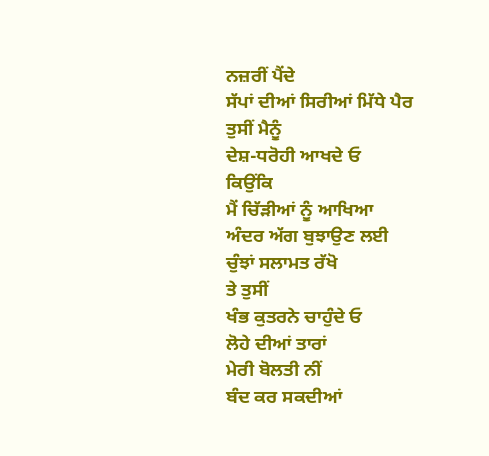ਨਜ਼ਰੀਂ ਪੈਂਦੇ
ਸੱਪਾਂ ਦੀਆਂ ਸਿਰੀਆਂ ਮਿੱਧੇ ਪੈਰ
ਤੁਸੀਂ ਮੈਨੂੰ
ਦੇਸ਼-ਧਰੋਹੀ ਆਖਦੇ ਓ
ਕਿਉਂਕਿ
ਮੈਂ ਚਿੱੜੀਆਂ ਨੂੰ ਆਖਿਆ
ਅੰਦਰ ਅੱਗ ਬੁਝਾਉਣ ਲਈ
ਚੁੰਝਾਂ ਸਲਾਮਤ ਰੱਖੋ
ਤੇ ਤੁਸੀਂ
ਖੰਭ ਕੁਤਰਨੇ ਚਾਹੁੰਦੇ ਓ
ਲੋਹੇ ਦੀਆਂ ਤਾਰਾਂ
ਮੇਰੀ ਬੋਲਤੀ ਨੀਂ
ਬੰਦ ਕਰ ਸਕਦੀਆਂ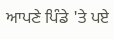ਆਪਣੇ ਪਿੰਡੇ 'ਤੇ ਪਏ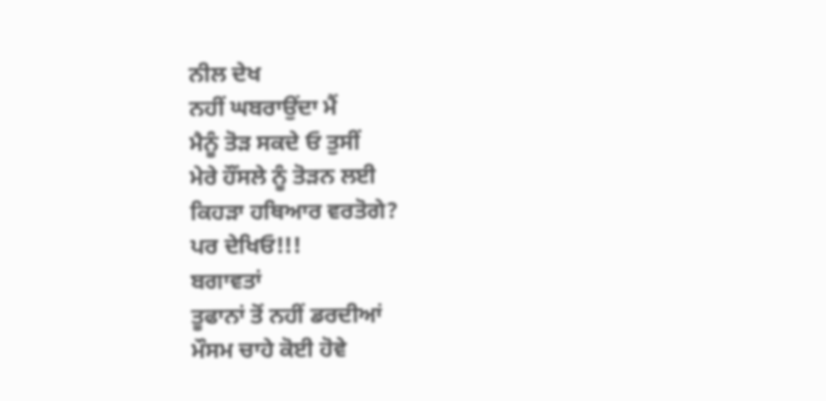ਨੀਲ ਦੇਖ
ਨਹੀਂ ਘਬਰਾਉਂਦਾ ਮੈਂ
ਮੈਨੂੰ ਤੋੜ ਸਕਦੇ ਓ ਤੁਸੀਂ
ਮੇਰੇ ਹੌਂਸਲੇ ਨੂੰ ਤੋੜਨ ਲਈ
ਕਿਹੜਾ ਹਥਿਆਰ ਵਰਤੋਗੇ?
ਪਰ ਦੇਖਿਓ!!!
ਬਗਾਵਤਾਂ
ਤੂਫਾਨਾਂ ਤੋਂ ਨਹੀਂ ਡਰਦੀਆਂ
ਮੌਸਮ ਚਾਹੇ ਕੋਈ ਹੋਵੇ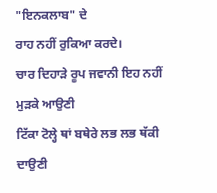"ਇਨਕਲਾਬ" ਦੇ
ਰਾਹ ਨਹੀਂ ਰੁਕਿਆ ਕਰਦੇ।
ਚਾਰ ਦਿਹਾੜੇ ਰੂਪ ਜਵਾਨੀ ਇਹ ਨਹੀਂ ਮੁੜਕੇ ਆਉਣੀ
ਟਿੱਕਾ ਟੋਲ੍ਹੇ ਥਾਂ ਬਥੇਰੇ ਲਭ ਲਭ ਥੱਕੀ ਦਾਉਣੀ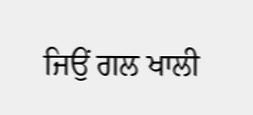ਜਿਉਂ ਗਲ ਖਾਲੀ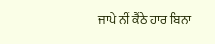ਜਾਪੇ ਨੀਂ ਕੈਂਠੇ ਹਾਰ ਬਿਨਾ